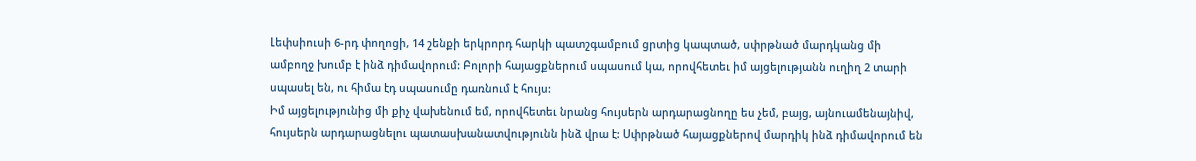Լեփսիուսի 6-րդ փողոցի, 14 շենքի երկրորդ հարկի պատշգամբում ցրտից կապտած, սփրթնած մարդկանց մի ամբողջ խումբ է ինձ դիմավորում: Բոլորի հայացքներում սպասում կա, որովհետեւ իմ այցելությանն ուղիղ 2 տարի սպասել են, ու հիմա էդ սպասումը դառնում է հույս:
Իմ այցելությունից մի քիչ վախենում եմ, որովհետեւ նրանց հույսերն արդարացնողը ես չեմ, բայց, այնուամենայնիվ, հույսերն արդարացնելու պատասխանատվությունն ինձ վրա է: Սփրթնած հայացքներով մարդիկ ինձ դիմավորում են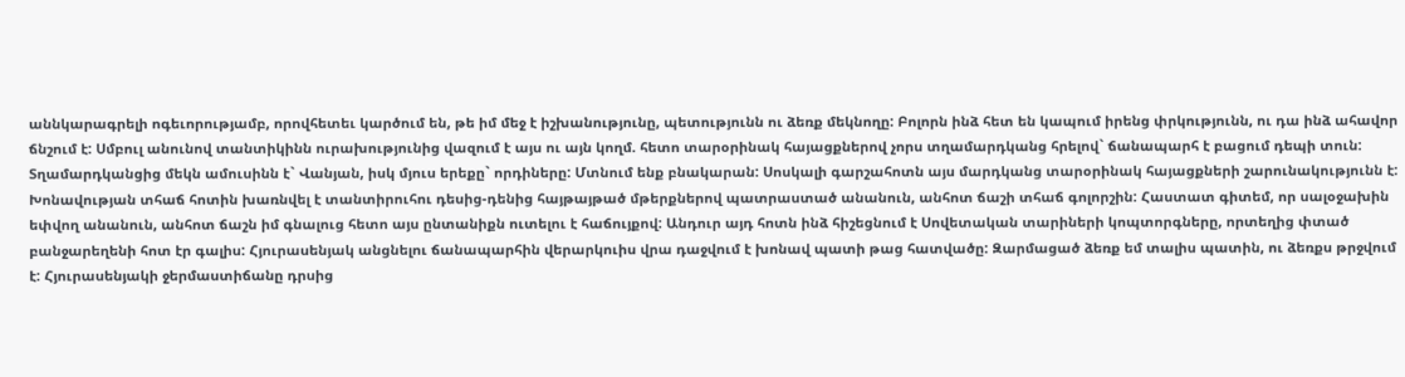աննկարագրելի ոգեւորությամբ, որովհետեւ կարծում են, թե իմ մեջ է իշխանությունը, պետությունն ու ձեռք մեկնողը: Բոլորն ինձ հետ են կապում իրենց փրկությունն, ու դա ինձ ահավոր ճնշում է: Սմբուլ անունով տանտիկինն ուրախությունից վազում է այս ու այն կողմ. հետո տարօրինակ հայացքներով չորս տղամարդկանց հրելով` ճանապարհ է բացում դեպի տուն: Տղամարդկանցից մեկն ամուսինն է` Վանյան, իսկ մյուս երեքը` որդիները: Մտնում ենք բնակարան: Սոսկալի գարշահոտն այս մարդկանց տարօրինակ հայացքների շարունակությունն է: Խոնավության տհաճ հոտին խառնվել է տանտիրուհու դեսից-դենից հայթայթած մթերքներով պատրաստած անանուն, անհոտ ճաշի տհաճ գոլորշին: Հաստատ գիտեմ, որ սալօջախին եփվող անանուն, անհոտ ճաշն իմ գնալուց հետո այս ընտանիքն ուտելու է հաճույքով: Անդուր այդ հոտն ինձ հիշեցնում է Սովետական տարիների կոպտորգները, որտեղից փտած բանջարեղենի հոտ էր գալիս: Հյուրասենյակ անցնելու ճանապարհին վերարկուիս վրա դաջվում է խոնավ պատի թաց հատվածը: Զարմացած ձեռք եմ տալիս պատին, ու ձեռքս թրջվում է: Հյուրասենյակի ջերմաստիճանը դրսից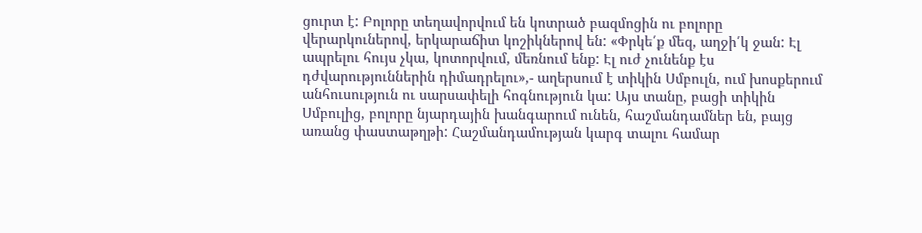ցուրտ է: Բոլորը տեղավորվում են կոտրած բազմոցին ու բոլորը վերարկուներով, երկարաճիտ կոշիկներով են: «Փրկե՛ք մեզ, աղջի՛կ ջան: Էլ ապրելու հույս չկա, կոտորվում, մեռնում ենք: Էլ ուժ չունենք էս դժվարություններին դիմադրելու»,- աղերսում է տիկին Սմբուլն, ում խոսքերում անհուսություն ու սարսափելի հոգնություն կա: Այս տանը, բացի տիկին Սմբուլից, բոլորը նյարդային խանգարում ունեն, հաշմանդամներ են, բայց առանց փաստաթղթի: Հաշմանդամության կարգ տալու համար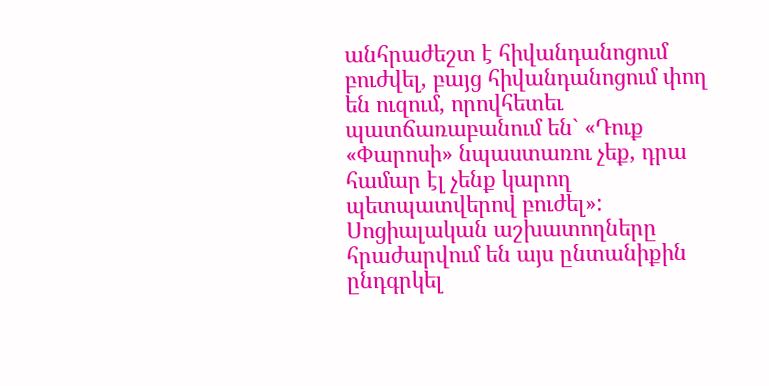անհրաժեշտ է հիվանդանոցում բուժվել, բայց հիվանդանոցում փող են ուզում, որովհետեւ պատճառաբանում են` «Դուք «Փարոսի» նպաստառու չեք, դրա համար էլ չենք կարող պետպատվերով բուժել»: Սոցիալական աշխատողները հրաժարվում են այս ընտանիքին ընդգրկել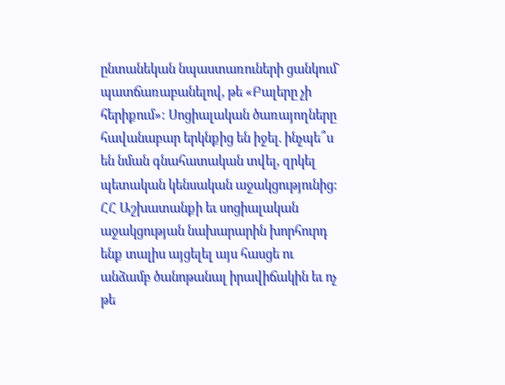ընտանեկան նպաստառուների ցանկում` պատճառաբանելով, թե «Բալերը չի հերիքում»: Սոցիալական ծառայողները հավանաբար երկնքից են իջել. ինչպե՞ս են նման գնահատական տվել, զրկել պետական կենսական աջակցությունից: ՀՀ Աշխատանքի եւ սոցիալական աջակցության նախարարին խորհուրդ ենք տալիս այցելել այս հասցե ու անձամբ ծանոթանալ իրավիճակին եւ ոչ թե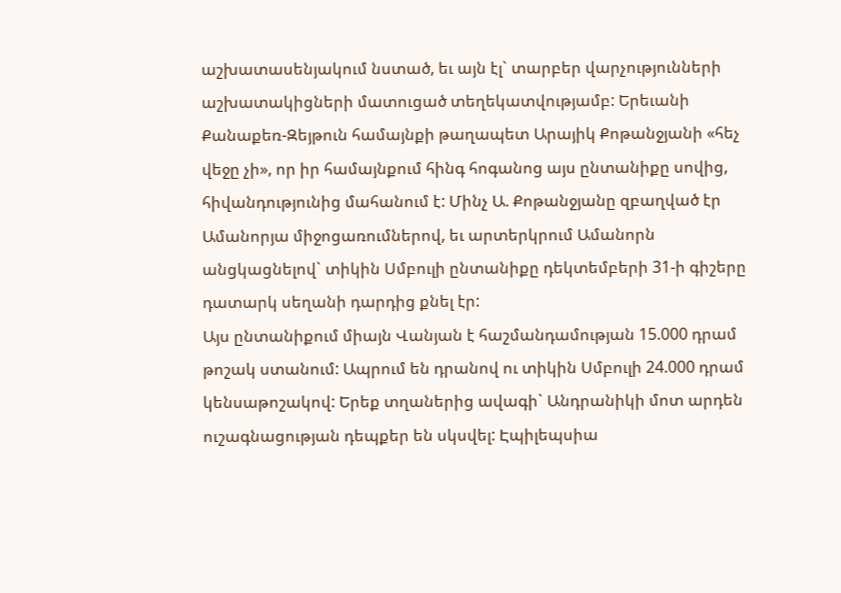աշխատասենյակում նստած, եւ այն էլ` տարբեր վարչությունների աշխատակիցների մատուցած տեղեկատվությամբ: Երեւանի Քանաքեռ-Զեյթուն համայնքի թաղապետ Արայիկ Քոթանջյանի «հեչ վեջը չի», որ իր համայնքում հինգ հոգանոց այս ընտանիքը սովից, հիվանդությունից մահանում է: Մինչ Ա. Քոթանջյանը զբաղված էր Ամանորյա միջոցառումներով, եւ արտերկրում Ամանորն անցկացնելով` տիկին Սմբուլի ընտանիքը դեկտեմբերի 31-ի գիշերը դատարկ սեղանի դարդից քնել էր:
Այս ընտանիքում միայն Վանյան է հաշմանդամության 15.000 դրամ թոշակ ստանում: Ապրում են դրանով ու տիկին Սմբուլի 24.000 դրամ կենսաթոշակով: Երեք տղաներից ավագի` Անդրանիկի մոտ արդեն ուշագնացության դեպքեր են սկսվել: Էպիլեպսիա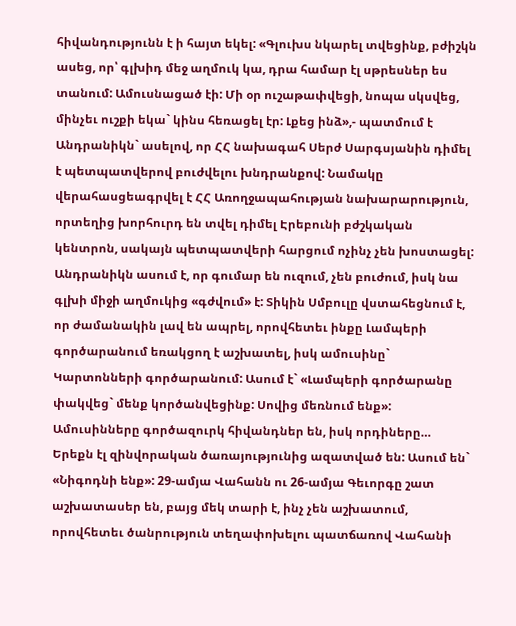հիվանդությունն է ի հայտ եկել: «Գլուխս նկարել տվեցինք, բժիշկն ասեց, որ՝ գլխիդ մեջ աղմուկ կա, դրա համար էլ սթրեսներ ես տանում: Ամուսնացած էի: Մի օր ուշաթափվեցի, նոպա սկսվեց, մինչեւ ուշքի եկա` կինս հեռացել էր: Լքեց ինձ»,- պատմում է Անդրանիկն` ասելով, որ ՀՀ նախագահ Սերժ Սարգսյանին դիմել է պետպատվերով բուժվելու խնդրանքով: Նամակը վերահասցեագրվել է ՀՀ Առողջապահության նախարարություն, որտեղից խորհուրդ են տվել դիմել Էրեբունի բժշկական կենտրոն, սակայն պետպատվերի հարցում ոչինչ չեն խոստացել: Անդրանիկն ասում է, որ գումար են ուզում, չեն բուժում, իսկ նա գլխի միջի աղմուկից «գժվում» է: Տիկին Սմբուլը վստահեցնում է, որ ժամանակին լավ են ապրել, որովհետեւ ինքը Լամպերի գործարանում եռակցող է աշխատել, իսկ ամուսինը` Կարտոնների գործարանում: Ասում է` «Լամպերի գործարանը փակվեց` մենք կործանվեցինք: Սովից մեռնում ենք»: Ամուսինները գործազուրկ հիվանդներ են, իսկ որդիները… Երեքն էլ զինվորական ծառայությունից ազատված են: Ասում են` «Նիգոդնի ենք»: 29-ամյա Վահանն ու 26-ամյա Գեւորգը շատ աշխատասեր են, բայց մեկ տարի է, ինչ չեն աշխատում, որովհետեւ ծանրություն տեղափոխելու պատճառով Վահանի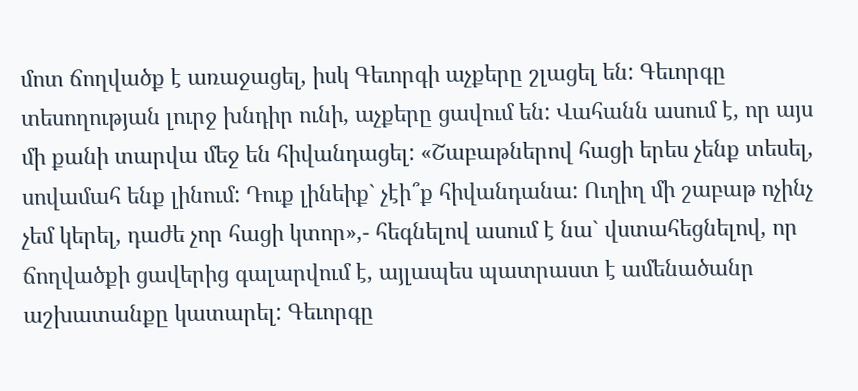մոտ ճողվածք է առաջացել, իսկ Գեւորգի աչքերը շլացել են: Գեւորգը տեսողության լուրջ խնդիր ունի, աչքերը ցավում են: Վահանն ասում է, որ այս մի քանի տարվա մեջ են հիվանդացել: «Շաբաթներով հացի երես չենք տեսել, սովամահ ենք լինում: Դուք լինեիք` չէի՞ք հիվանդանա: Ուղիղ մի շաբաթ ոչինչ չեմ կերել, դաժե չոր հացի կտոր»,- հեգնելով ասում է նա` վստահեցնելով, որ ճողվածքի ցավերից գալարվում է, այլապես պատրաստ է ամենածանր աշխատանքը կատարել: Գեւորգը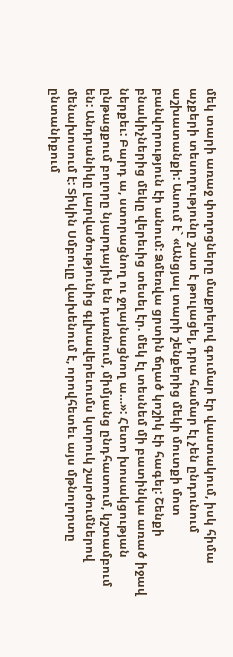մեկ տարի առաջ փողոցները մաքրելով գումար էր վաստակում, իսկ հիմա աչքերի տեսողությունը շատ է թուլացել, դրա համար էլ չեն ընդունում աշխատանքի: Ասում է` «Անցյալ տարի շենքերից մեկի մուտքի մոտ բանվորություն էի անում: Ձմեռվա ցրտին ճղած կոշիկ էի հագել: Շենքի բնակիչներից մեկը վերեւից տեսել էր. մեկ էլ տեսնեմ մի բատինկա առած իջավ ներքեւ: Բարդ ա, ստորացնող ու ջղայնացնող ա…»: Հետո խոսակցության ընթացքում բոլորը նյարդային են դառնում, միմյանց ընդհատում, կշտամբում են: Անդրանիկը լարվածությունից գլխավերեւումս կտրուկ շարժումներով մենախոսում է: Տիկին Սմբուլը վախենում է, որովհետեւ այս մթնոլորտը ընտանիքում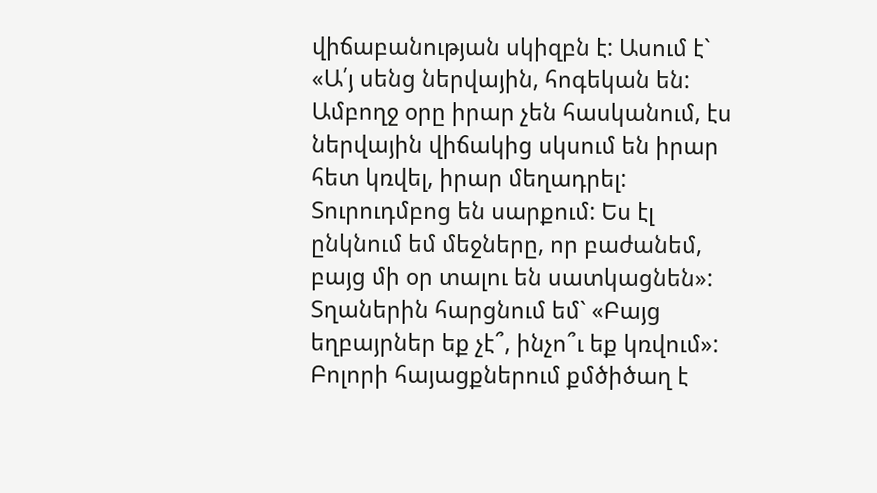վիճաբանության սկիզբն է: Ասում է` «Ա՛յ սենց ներվային, հոգեկան են: Ամբողջ օրը իրար չեն հասկանում, էս ներվային վիճակից սկսում են իրար հետ կռվել, իրար մեղադրել: Տուրուդմբոց են սարքում: Ես էլ ընկնում եմ մեջները, որ բաժանեմ, բայց մի օր տալու են սատկացնեն»: Տղաներին հարցնում եմ` «Բայց եղբայրներ եք չէ՞, ինչո՞ւ եք կռվում»: Բոլորի հայացքներում քմծիծաղ է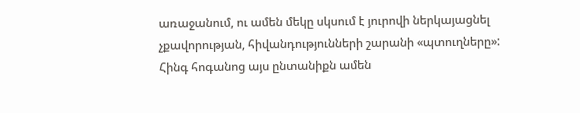առաջանում, ու ամեն մեկը սկսում է յուրովի ներկայացնել չքավորության, հիվանդությունների շարանի «պտուղները»: Հինգ հոգանոց այս ընտանիքն ամեն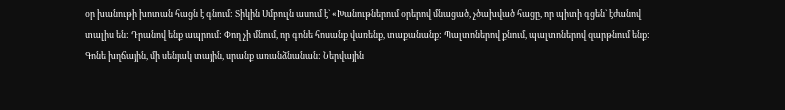օր խանութի խոտան հացն է գնում: Տիկին Սմբուլն ասում է` «Խանութներում օրերով մնացած, չծախված հացը, որ պիտի գցեն` էժանով տալիս են: Դրանով ենք ապրում: Փող չի մնում, որ գոնե հոսանք վառենք, տաքանանք: Պալտոներով քնում, պալտոներով զարթնում ենք: Գոնե խղճային, մի սենյակ տային, սրանք առանձնանան: Ներվային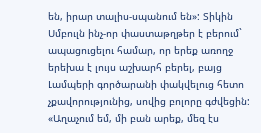են, իրար տալիս-սպանում են»: Տիկին Սմբուլն ինչ-որ փաստաթղթեր է բերում` ապացուցելու համար, որ երեք առողջ երեխա է լույս աշխարհ բերել, բայց Լամպերի գործարանի փակվելուց հետո չքավորությունից, սովից բոլորը գժվեցին: «Աղաչում եմ, մի բան արեք, մեզ էս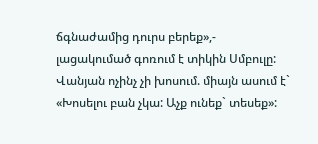ճգնաժամից դուրս բերեք»,- լացակումած գոռում է տիկին Սմբուլը: Վանյան ոչինչ չի խոսում. միայն ասում է` «Խոսելու բան չկա: Աչք ունեք` տեսեք»: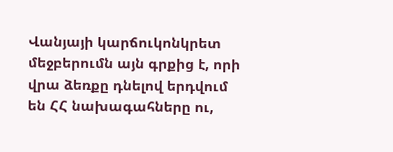Վանյայի կարճուկոնկրետ մեջբերումն այն գրքից է, որի վրա ձեռքը դնելով երդվում են ՀՀ նախագահները ու,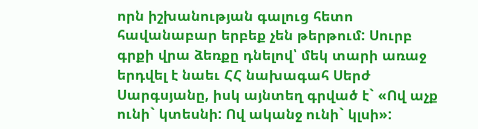որն իշխանության գալուց հետո հավանաբար երբեք չեն թերթում: Սուրբ գրքի վրա ձեռքը դնելով՝ մեկ տարի առաջ երդվել է նաեւ ՀՀ նախագահ Սերժ Սարգսյանը, իսկ այնտեղ գրված է` «Ով աչք ունի` կտեսնի: Ով ականջ ունի` կլսի»: